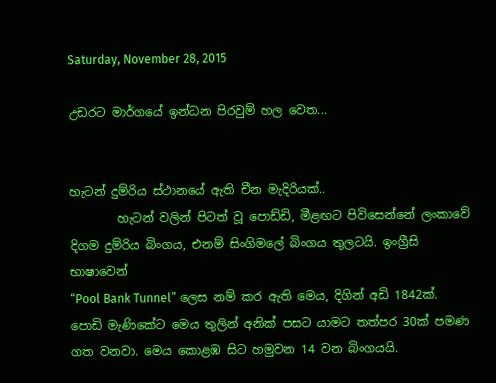Saturday, November 28, 2015

උඩරට මාර්ගයේ ඉන්ධන පිරවුම් හල වෙත...


හැටන් දුම්රිය ස්ථානයේ ඇති චීන මැදිරියක්..
        හැටන් වලින් පිටත් වූ පොඩ්ඩි, මීළඟට පිවිසෙන්නේ ලංකාවේ දිගම දුම්රිය බිංගය, එනම් සිංගිමලේ බිංගය තුලටයි. ඉංග්‍රීසි භාෂාවෙන්
“Pool Bank Tunnel” ලෙස නම් කර ඇති මෙය, දිගින් අඩි 1842ක්. පොඩි මැණිකේට මෙය තුලින් අනික් පසට යාමට තත්පර 30ක් පමණ ගත වනවා. මෙය කොළඹ සිට හමුවන 14 වන බිංගයයි.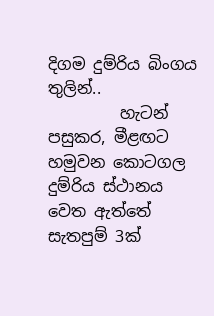දිගම දුම්රිය බිංගය තුලින්..
         හැටන් පසුකර, මීළඟට හමුවන කොටගල දුම්රිය ස්ථානය වෙත ඇත්තේ සැතපුම් 3ක්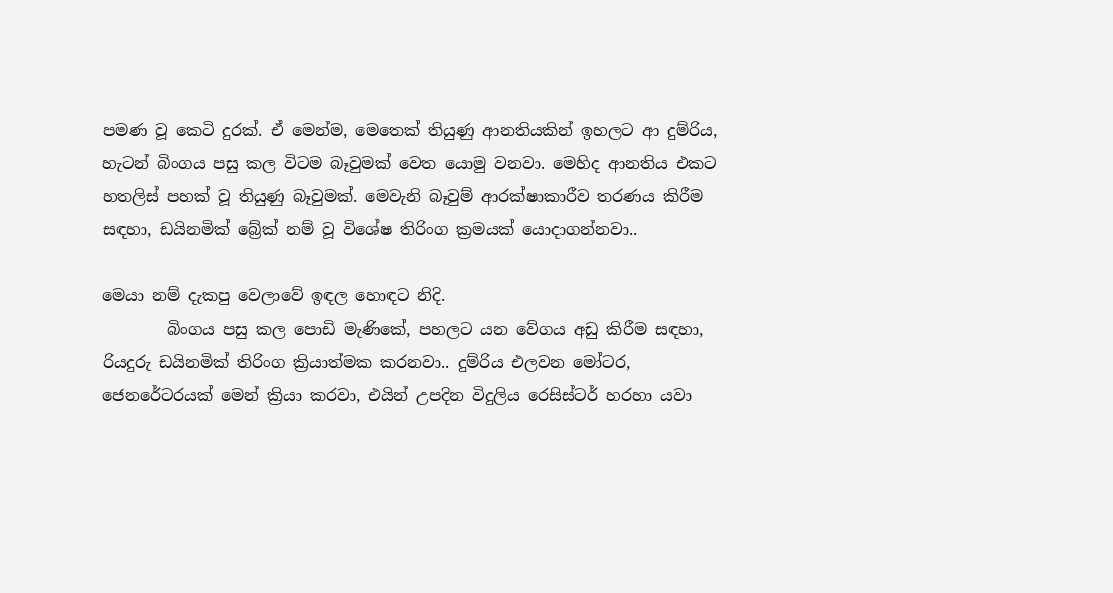පමණ වූ කෙටි දුරක්. ඒ මෙන්ම, මෙතෙක් තියුණු ආනතියකින් ඉහලට ආ දුම්රිය, හැටන් බිංගය පසු කල විටම බෑවුමක් වෙත යොමු වනවා. මෙහිද ආනතිය එකට හතලිස් පහක් වූ තියුණු බෑවුමක්. මෙවැනි බෑවුම් ආරක්ෂාකාරීව තරණය කිරීම සඳහා, ඩයිනමික් බ්‍රේක් නම් වූ විශේෂ තිරිංග ක්‍රමයක් යොදාගන්නවා..

මෙයා නම් දැකපු වෙලාවේ ඉඳල හොඳට නිදි.
        බිංගය පසු කල පොඩි මැණිකේ, පහලට යන වේගය අඩු කිරීම සඳහා, රියදුරු ඩයිනමික් තිරිංග ක්‍රියාත්මක කරනවා.. දුම්රිය එලවන මෝටර, ජෙනරේටරයක් මෙන් ක්‍රියා කරවා, එයින් උපදින විදුලිය රෙසිස්ටර් හරහා යවා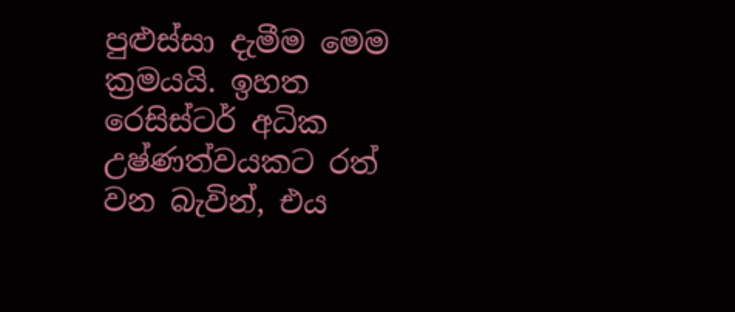පුළුස්සා දැමීම මෙම ක්‍රමයයි. ඉහත රෙසිස්ටර් අධික උෂ්ණත්වයකට රත් වන බැවින්, එය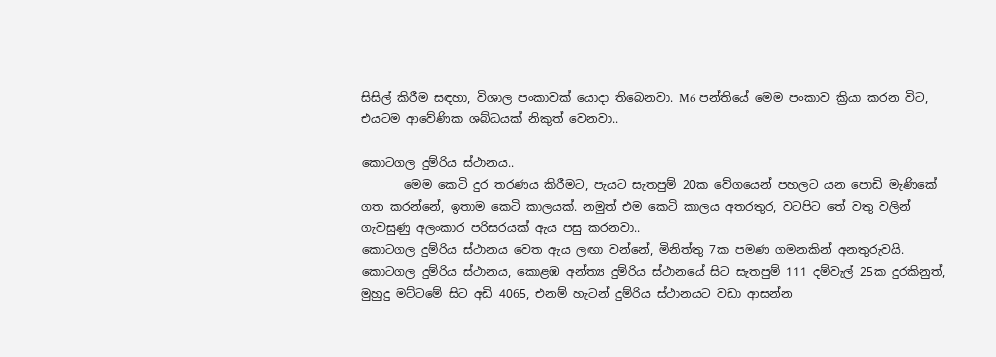සිසිල් කිරීම සඳහා, විශාල පංකාවක් යොදා තිබෙනවා. M6 පන්තියේ මෙම පංකාව ක්‍රියා කරන විට, එයටම ආවේණික ශබ්ධයක් නිකුත් වෙනවා..

කොටගල දුම්රිය ස්ථානය..
       මෙම කෙටි දුර තරණය කිරීමට, පැයට සැතපුම් 20ක වේගයෙන් පහලට යන පොඩි මැණිකේ ගත කරන්නේ, ඉතාම කෙටි කාලයක්. නමුත් එම කෙටි කාලය අතරතුර, වටපිට තේ වතු වලින් ගැවසුණු අලංකාර පරිසරයක් ඇය පසු කරනවා..
කොටගල දුම්රිය ස්ථානය වෙත ඇය ලඟා වන්නේ, මිනිත්තු 7ක පමණ ගමනකින් අනතුරුවයි. කොටගල දුම්රිය ස්ථානය, කොළඹ අන්ත්‍ය දුම්රිය ස්ථානයේ සිට සැතපුම් 111 දම්වැල් 25ක දුරකිනුත්, මුහුදු මට්ටමේ සිට අඩි 4065, එනම් හැටන් දුම්රිය ස්ථානයට වඩා ආසන්න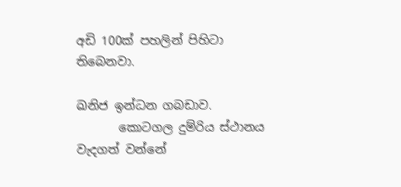අඩි 100ක් පහලින් පිහිටා තිබෙනවා.

ඛනිජ ඉන්ධන ගබඩාව.
       කොටගල දුම්රිය ස්ථානය වැදගත් වන්නේ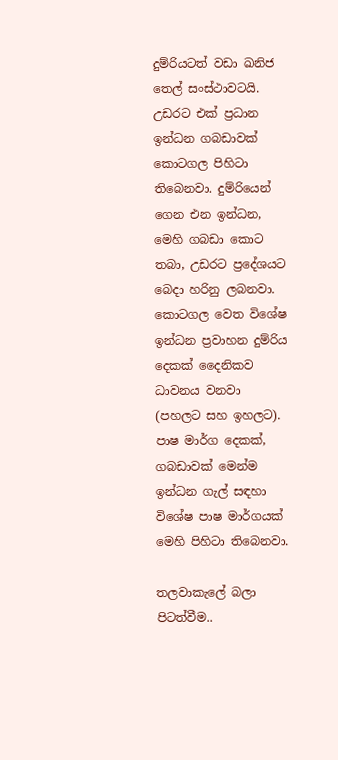දුම්රියටත් වඩා ඛනිජ තෙල් සංස්ථාවටයි. උඩරට එක් ප්‍රධාන ඉන්ධන ගබඩාවක් කොටගල පිහිටා තිබෙනවා. දුම්රියෙන් ගෙන එන ඉන්ධන, මෙහි ගබඩා කොට තබා, උඩරට ප්‍රදේශයට බෙදා හරිනු ලබනවා. කොටගල වෙත විශේෂ ඉන්ධන ප්‍රවාහන දුම්රිය දෙකක් දෛනිකව ධාවනය වනවා (පහලට සහ ඉහලට). පාෂ මාර්ග දෙකක්, ගබඩාවක් මෙන්ම ඉන්ධන ගැල් සඳහා විශේෂ පාෂ මාර්ගයක් මෙහි පිහිටා තිබෙනවා.

තලවාකැලේ බලා පිටත්වීම..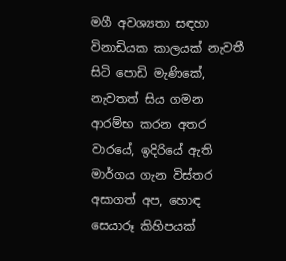මගී අවශ්‍යතා සඳහා විනාඩියක කාලයක් නැවතී සිටි පොඩි මැණිකේ, නැවතත් සිය ගමන ආරම්භ කරන අතර වාරයේ, ඉදිරියේ ඇති මාර්ගය ගැන විස්තර අසාගත් අප, හොඳ සෙයාරූ කිහිපයක්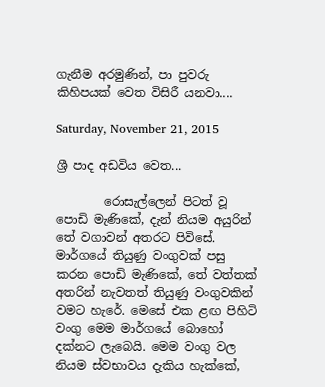ගැනීම අරමුණින්, පා පුවරු කිහිපයක් වෙත විසිරී යනවා....

Saturday, November 21, 2015

ශ්‍රී පාද අඩවිය වෙත...

        රොසැල්ලෙන් පිටත් වූ පොඩි මැණිකේ, දැන් නියම අයුරින් තේ වගාවන් අතරට පිවිසේ. මාර්ගයේ තියුණු වංගුවක් පසු කරන පොඩි මැණිකේ, තේ වත්තක් අතරින් නැවතත් තියුණු වංගුවකින් වමට හැරේ. මෙසේ එක ළඟ පිහිටි වංගු මෙම මාර්ගයේ බොහෝ දක්නට ලැබෙයි. මෙම වංගු වල නියම ස්වභාවය දැකිය හැක්කේ,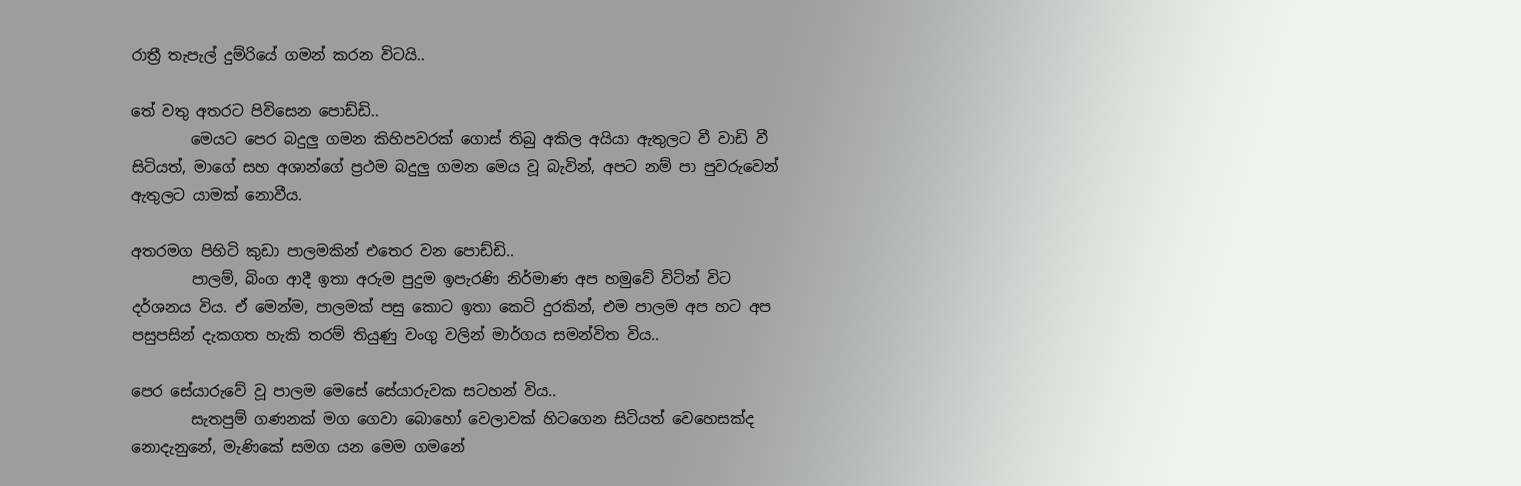රාත්‍රී තැපැල් දුම්රියේ ගමන් කරන විටයි..

තේ වතු අතරට පිවිසෙන පොඩ්ඩි..
        මෙයට පෙර බදුලු ගමන කිහිපවරක් ගොස් තිබු අකිල අයියා ඇතුලට වී වාඩි වී සිටියත්, මාගේ සහ අශාන්ගේ ප්‍රථම බදුලු ගමන මෙය වූ බැවින්, අපට නම් පා පුවරුවෙන් ඇතුලට යාමක් නොවීය.

අතරමග පිහිටි කුඩා පාලමකින් එතෙර වන පොඩ්ඩි..
        පාලම්, බිංග ආදී ඉතා අරුම පුදුම ඉපැරණි නිර්මාණ අප හමුවේ විටින් විට දර්ශනය විය. ඒ මෙන්ම, පාලමක් පසු කොට ඉතා කෙටි දුරකින්, එම පාලම අප හට අප පසුපසින් දැකගත හැකි තරම් තියුණු වංගු වලින් මාර්ගය සමන්විත විය..

පෙර සේයාරුවේ වූ පාලම මෙසේ සේයාරුවක සටහන් විය..
        සැතපුම් ගණනක් මග ගෙවා බොහෝ වෙලාවක් හිටගෙන සිටියත් වෙහෙසක්ද නොදැනුනේ, මැණිකේ සමග යන මෙම ගමනේ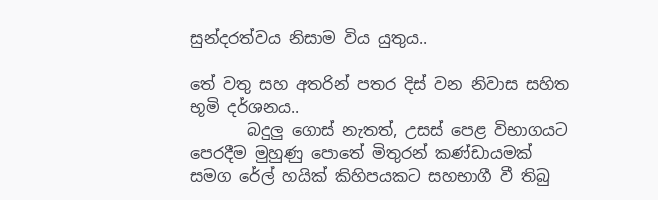සුන්දරත්වය නිසාම විය යුතුය..

තේ වතු සහ අතරින් පතර දිස් වන නිවාස සහිත භූමි දර්ශනය..
       බදුලු ගොස් නැතත්, උසස් පෙළ විභාගයට පෙරදීම මුහුණු පොතේ මිතුරන් කණ්ඩායමක් සමග රේල් හයික් කිහිපයකට සහභාගී වී තිබු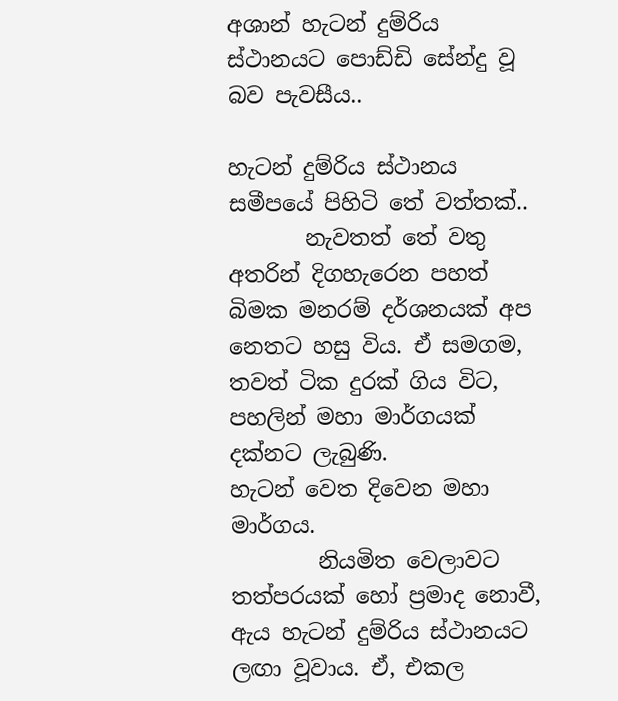අශාන් හැටන් දුම්රිය ස්ථානයට පොඩ්ඩි සේන්දු වූ බව පැවසීය..

හැටන් දුම්රිය ස්ථානය සමීපයේ පිහිටි තේ වත්තක්..
       නැවතත් තේ වතු අතරින් දිගහැරෙන පහත් බිමක මනරම් දර්ශනයක් අප නෙතට හසු විය. ඒ සමගම, තවත් ටික දුරක් ගිය විට, පහලින් මහා මාර්ගයක් දක්නට ලැබුණි.
හැටන් වෙත දිවෙන මහා මාර්ගය.
        නියමිත වෙලාවට තත්පරයක් හෝ ප්‍රමාද නොවී, ඇය හැටන් දුම්රිය ස්ථානයට ලඟා වූවාය. ඒ, එකල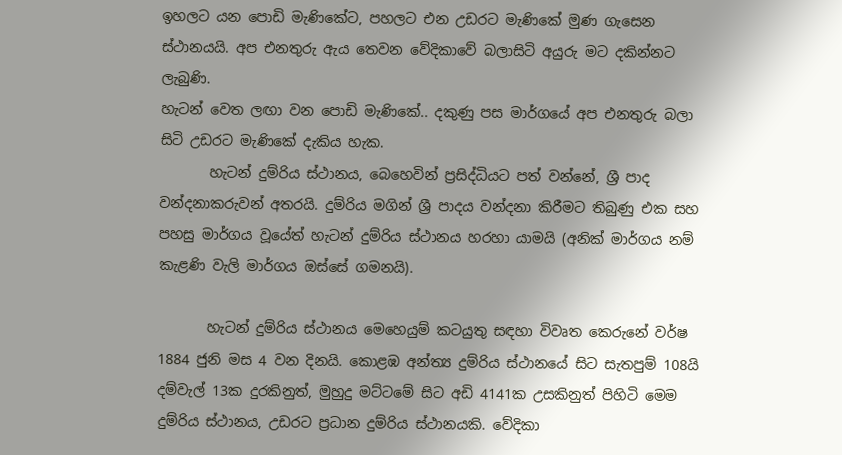ඉහලට යන පොඩි මැණිකේට, පහලට එන උඩරට මැණිකේ මුණ ගැසෙන ස්ථානයයි. අප එනතුරු ඇය තෙවන වේදිකාවේ බලාසිටි අයුරු මට දකින්නට ලැබුණි.
හැටන් වෙත ලඟා වන පොඩි මැණිකේ.. දකුණු පස මාර්ගයේ අප එනතුරු බලා සිටි උඩරට මැණිකේ දැකිය හැක.
       හැටන් දුම්රිය ස්ථානය, බෙහෙවින් ප්‍රසිද්ධියට පත් වන්නේ, ශ්‍රී පාද වන්දනාකරුවන් අතරයි. දුම්රිය මගින් ශ්‍රී පාදය වන්දනා කිරීමට තිබුණු එක සහ පහසු මාර්ගය වූයේත් හැටන් දුම්රිය ස්ථානය හරහා යාමයි (අනික් මාර්ගය නම් කැළණි වැලි මාර්ගය ඔස්සේ ගමනයි).

       හැටන් දුම්රිය ස්ථානය මෙහෙයුම් කටයුතු සඳහා විවෘත කෙරුනේ වර්ෂ 1884 ජුනි මස 4 වන දිනයි. කොළඹ අන්ත්‍ය දුම්රිය ස්ථානයේ සිට සැතපුම් 108යි දම්වැල් 13ක දුරකිනුත්, මුහුදු මට්ටමේ සිට අඩි 4141ක උසකිනුත් පිහිටි මෙම දුම්රිය ස්ථානය, උඩරට ප්‍රධාන දුම්රිය ස්ථානයකි. වේදිකා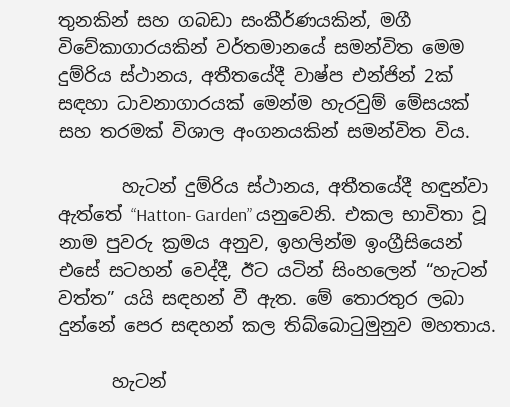තුනකින් සහ ගබඩා සංකීර්ණයකින්, මගී විවේකාගාරයකින් වර්තමානයේ සමන්විත මෙම දුම්රිය ස්ථානය, අතීතයේදී වාෂ්ප එන්ජින් 2ක් සඳහා ධාවනාගාරයක් මෙන්ම හැරවුම් මේසයක් සහ තරමක් විශාල අංගනයකින් සමන්විත විය.

       හැටන් දුම්රිය ස්ථානය, අතීතයේදී හඳුන්වා ඇත්තේ “Hatton- Garden” යනුවෙනි. එකල භාවිතා වූ නාම පුවරු ක්‍රමය අනුව, ඉහලින්ම ඉංග්‍රීසියෙන් එසේ සටහන් වෙද්දී, ඊට යටින් සිංහලෙන් “හැටන් වත්ත” යයි සඳහන් වී ඇත. මේ තොරතුර ලබා දුන්නේ පෙර සඳහන් කල තිබ්බොටුමුනුව මහතාය.

      හැටන්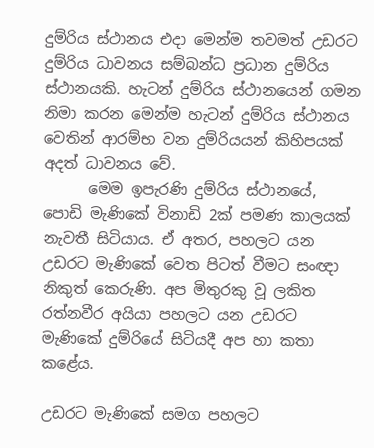දුම්රිය ස්ථානය එදා මෙන්ම තවමත් උඩරට දුම්රිය ධාවනය සම්බන්ධ ප්‍රධාන දුම්රිය ස්ථානයකි. හැටන් දුම්රිය ස්ථානයෙන් ගමන නිමා කරන මෙන්ම හැටන් දුම්රිය ස්ථානය වෙතින් ආරම්භ වන දුම්රියයන් කිහිපයක් අදත් ධාවනය වේ.
      මෙම ඉපැරණි දුම්රිය ස්ථානයේ, පොඩි මැණිකේ විනාඩි 2ක් පමණ කාලයක් නැවතී සිටියාය. ඒ අතර, පහලට යන උඩරට මැණිකේ වෙත පිටත් වීමට සංඥා නිකුත් කෙරුණි. අප මිතුරකු වූ ලකිත රත්නවීර අයියා පහලට යන උඩරට මැණිකේ දුම්රියේ සිටියදී අප හා කතා කළේය.

උඩරට මැණිකේ සමග පහලට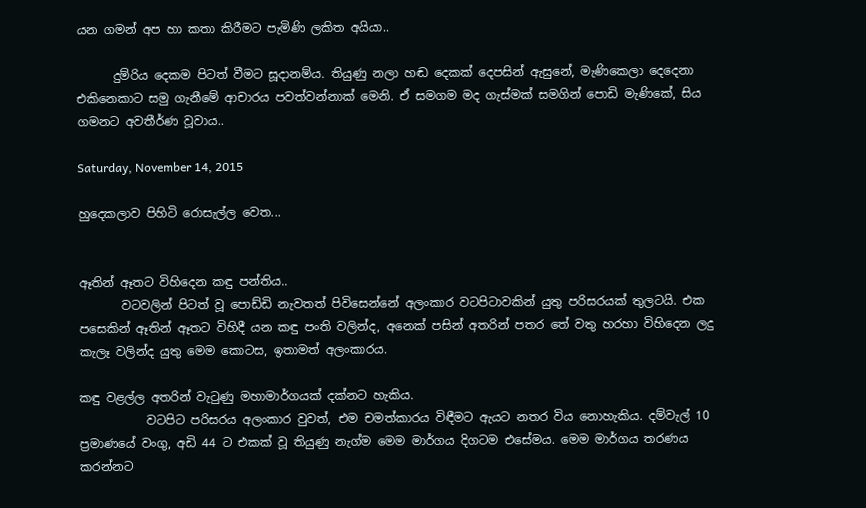යන ගමන් අප හා කතා කිරීමට පැමිණි ලකිත අයියා..

      දුම්රිය දෙකම පිටත් වීමට සූදානම්ය. තියුණු නලා හඬ දෙකක් දෙපසින් ඇසුනේ, මැණිකෙලා දෙදෙනා එකිනෙකාට සමු ගැනීමේ ආචාරය පවත්වන්නාක් මෙනි. ඒ සමගම මද ගැස්මක් සමගින් පොඩි මැණිකේ, සිය ගමනට අවතීර්ණ වූවාය..

Saturday, November 14, 2015

හුදෙකලාව පිහිටි රොසැල්ල වෙත...


ඈතින් ඈතට විහිදෙන කඳු පන්තිය..
       වටවලින් පිටත් වූ පොඩ්ඩි නැවතත් පිවිසෙන්නේ අලංකාර වටපිටාවකින් යුතු පරිසරයක් තුලටයි. එක පසෙකින් ඈතින් ඈතට විහිදී යන කඳු පංති වලින්ද, අනෙක් පසින් අතරින් පතර තේ වතු හරහා විහිදෙන ලදු කැලෑ වලින්ද යුතු මෙම කොටස, ඉතාමත් අලංකාරය.

කඳු වළල්ල අතරින් වැටුණු මහාමාර්ගයක් දක්නට හැකිය.
           වටපිට පරිසරය අලංකාර වුවත්, එම චමත්කාරය විඳීමට ඇයට නතර විය නොහැකිය. දම්වැල් 10 ප්‍රමාණයේ වංගු, අඩි 44 ට එකක් වූ තියුණු නැග්ම මෙම මාර්ගය දිගටම එසේමය. මෙම මාර්ගය තරණය කරන්නට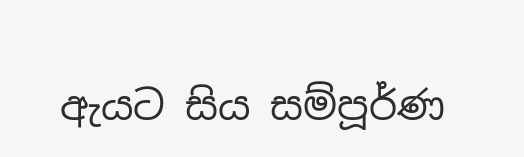ඇයට සිය සම්පූර්ණ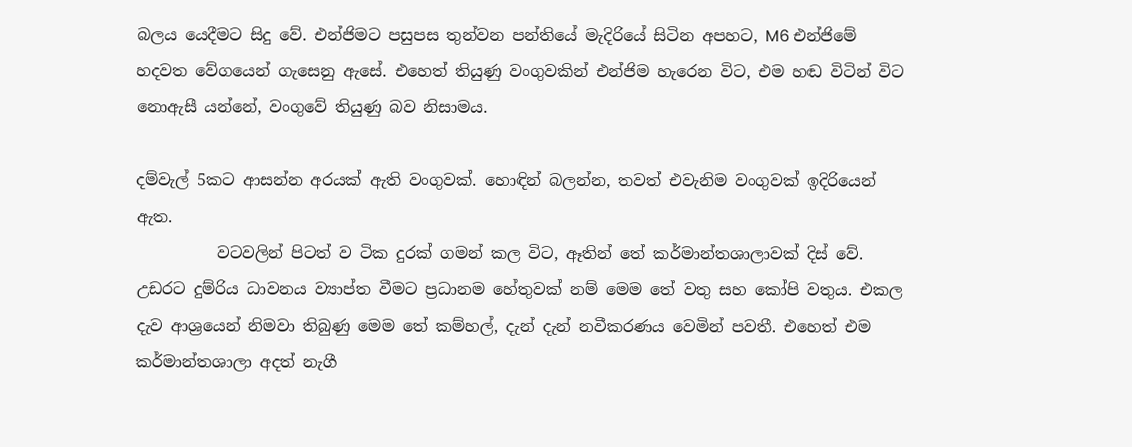බලය යෙදීමට සිදු වේ. එන්ජිමට පසුපස තුන්වන පන්තියේ මැදිරියේ සිටින අපහට, M6 එන්ජිමේ හදවත වේගයෙන් ගැසෙනු ඇසේ. එහෙත් තියුණු වංගුවකින් එන්ජිම හැරෙන විට, එම හඬ විටින් විට නොඇසී යන්නේ, වංගුවේ තියුණු බව නිසාමය.

දම්වැල් 5කට ආසන්න අරයක් ඇති වංගුවක්. හොඳින් බලන්න, තවත් එවැනිම වංගුවක් ඉදිරියෙන් ඇත.
          වටවලින් පිටත් ව ටික දුරක් ගමන් කල විට, ඈතින් තේ කර්මාන්තශාලාවක් දිස් වේ. උඩරට දුම්රිය ධාවනය ව්‍යාප්ත වීමට ප්‍රධානම හේතුවක් නම් මෙම තේ වතු සහ කෝපි වතුය. එකල දැව ආශ්‍රයෙන් නිමවා තිබුණු මෙම තේ කම්හල්, දැන් දැන් නවීකරණය වෙමින් පවතී. එහෙත් එම කර්මාන්තශාලා අදත් නැගී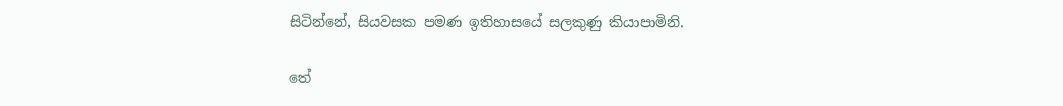සිටින්නේ, සියවසක පමණ ඉතිහාසයේ සලකුණු කියාපාමිනි.

තේ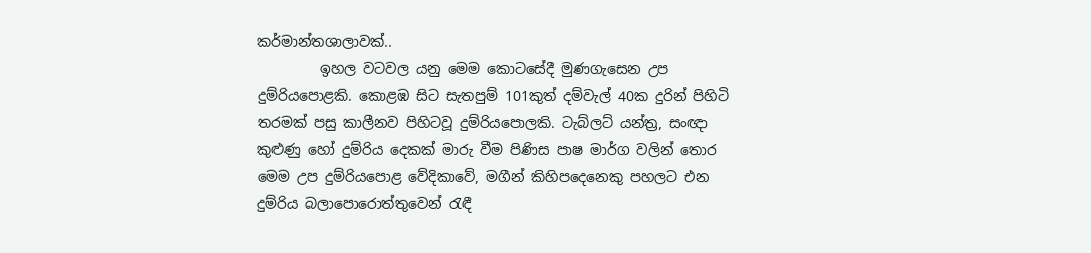කර්මාන්තශාලාවක්..
         ඉහල වටවල යනු මෙම කොටසේදී මුණගැසෙන උප දුම්රියපොළකි. කොළඹ සිට සැතපුම් 101කුත් දම්වැල් 40ක දුරින් පිහිටි තරමක් පසු කාලීනව පිහිටවූ දුම්රියපොලකි. ටැබ්ලට් යන්ත්‍ර, සංඥා කුළුණු හෝ දුම්රිය දෙකක් මාරු වීම පිණිස පාෂ මාර්ග වලින් තොර මෙම උප දුම්රියපොළ වේදිකාවේ, මගීන් කිහිපදෙනෙකු පහලට එන දුම්රිය බලාපොරොත්තුවෙන් රැඳී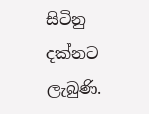සිටිනු දක්නට ලැබුණි.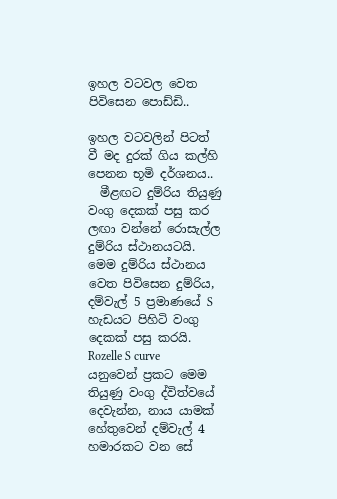ඉහල වටවල වෙත පිවිසෙන පොඩ්ඩි..

ඉහල වටවලින් පිටත් වී මද දුරක් ගිය කල්හි පෙනන භූමි දර්ශනය..
  මීළඟට දුම්රිය තියුණු වංගු දෙකක් පසු කර ලඟා වන්නේ රොසැල්ල දුම්රිය ස්ථානයටයි. මෙම දුම්රිය ස්ථානය වෙත පිවිසෙන දුම්රිය, දම්වැල් 5 ප්‍රමාණයේ S හැඩයට පිහිටි වංගු දෙකක් පසු කරයි. Rozelle S curve  යනුවෙන් ප්‍රකට මෙම තියුණු වංගු ද්විත්වයේ දෙවැන්න, නාය යාමක් හේතුවෙන් දම්වැල් 4 හමාරකට වන සේ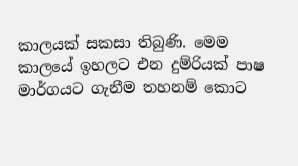කාලයක් සකසා තිබුණි. මෙම කාලයේ ඉහලට එන දුම්රියක් පාෂ මාර්ගයට ගැනීම තහනම් කොට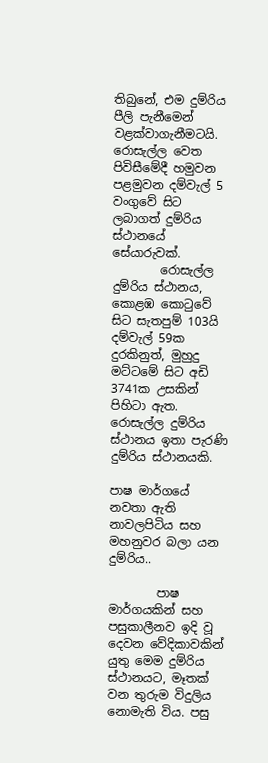තිබුනේ, එම දුම්රිය පීලි පැනීමෙන් වළක්වාගැනීමටයි.
රොසැල්ල වෙත පිවිසීමේදී හමුවන පළමුවන දම්වැල් 5 වංගුවේ සිට ලබාගත් දුම්රිය ස්ථානයේ සේයාරුවක්.
        රොසැල්ල දුම්රිය ස්ථානය, කොළඹ කොටුවේ සිට සැතපුම් 103යි දම්වැල් 59ක දුරකිනුත්, මුහුදු මට්ටමේ සිට අඩි 3741ක උසකින් පිහිටා ඇත. රොසැල්ල දුම්රිය ස්ථානය ඉතා පැරණි දුම්රිය ස්ථානයකි.

පාෂ මාර්ගයේ නවතා ඇති නාවලපිටිය සහ මහනුවර බලා යන දුම්රිය..

        පාෂ මාර්ගයකින් සහ පසුකාලීනව ඉදි වූ දෙවන වේදිකාවකින් යුතු මෙම දුම්රිය ස්ථානයට, මෑතක් වන තුරුම විදුලිය නොමැති විය. පසු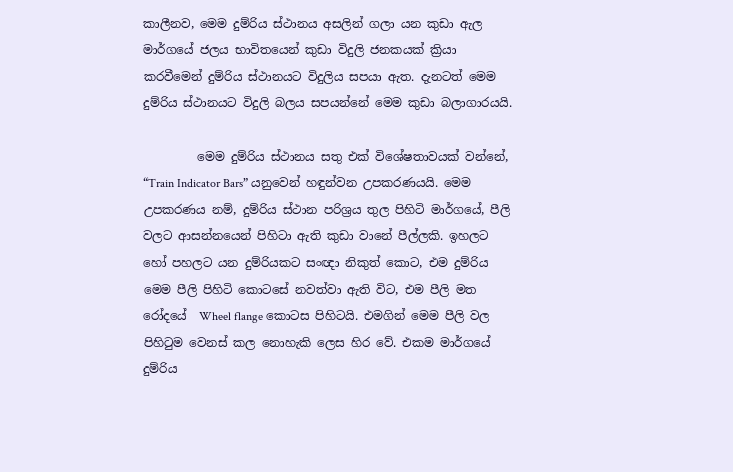කාලීනව, මෙම දුම්රිය ස්ථානය අසලින් ගලා යන කුඩා ඇල මාර්ගයේ ජලය භාවිතයෙන් කුඩා විදුලි ජනකයක් ක්‍රියා කරවීමෙන් දුම්රිය ස්ථානයට විදුලිය සපයා ඇත. දැනටත් මෙම දුම්රිය ස්ථානයට විදුලි බලය සපයන්නේ මෙම කුඩා බලාගාරයයි.

         මෙම දුම්රිය ස්ථානය සතු එක් විශේෂතාවයක් වන්නේ,  “Train Indicator Bars” යනුවෙන් හඳුන්වන උපකරණයයි. මෙම උපකරණය නම්, දුම්රිය ස්ථාන පරිශ්‍රය තුල පිහිටි මාර්ගයේ, පීලි වලට ආසන්නයෙන් පිහිටා ඇති කුඩා වානේ පීල්ලකි. ඉහලට හෝ පහලට යන දුම්රියකට සංඥා නිකුත් කොට, එම දුම්රිය මෙම පීලි පිහිටි කොටසේ නවත්වා ඇති විට, එම පීලි මත රෝදයේ  Wheel flange කොටස පිහිටයි. එමගින් මෙම පීලි වල පිහිටුම වෙනස් කල නොහැකි ලෙස හිර වේ. එකම මාර්ගයේ දුම්රිය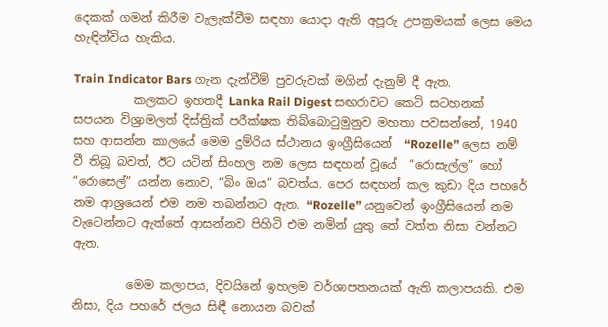දෙකක් ගමන් කිරීම වැලැක්වීම සඳහා යොදා ඇති අපූරු උපක්‍රමයක් ලෙස මෙය හැඳින්විය හැකිය.

Train Indicator Bars ගැන දැන්වීම් පුවරුවක් මගින් දැනුම් දී ඇත.
          කලකට ඉහතදී Lanka Rail Digest සඟරාවට කෙටි සටහනක් සපයන විශ්‍රාමලත් දිස්ත්‍රික් පරීක්ෂක තිබ්බොටුමුනුව මහතා පවසන්නේ, 1940 සහ ආසන්න කාලයේ මෙම දුම්රිය ස්ථානය ඉංග්‍රීසියෙන්  “Rozelle” ලෙස නම් වී තිබූ බවත්, ඊට යටින් සිංහල නම ලෙස සඳහන් වූයේ  “රොසැල්ල” හෝ “රොසෙල්” යන්න නොව, “බිං ඔය” බවත්ය. පෙර සඳහන් කල කුඩා දිය පහරේ නම ආශ්‍රයෙන් එම නම තබන්නට ඇත. “Rozelle” යනුවෙන් ඉංග්‍රීසියෙන් නම වැටෙන්නට ඇත්තේ ආසන්නව පිහිටි එම නමින් යුතු තේ වත්ත නිසා වන්නට ඇත.

         මෙම කලාපය, දිවයිනේ ඉහලම වර්ශාපතනයක් ඇති කලාපයකි. එම නිසා, දිය පහරේ ජලය සිඳී නොයන බවක්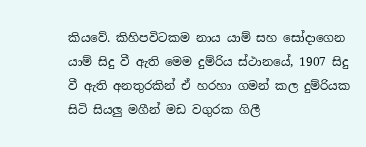කියවේ. කිහිපවිටකම නාය යාම් සහ සෝදාගෙන යාම් සිදු වී ඇති මෙම දුම්රිය ස්ථානයේ, 1907 සිදු වී ඇති අනතුරකින් ඒ හරහා ගමන් කල දුම්රියක සිටි සියලු මගීන් මඩ වගුරක ගිලී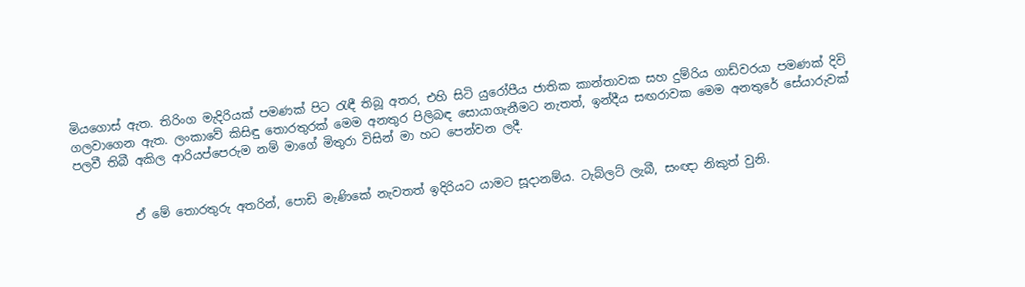මියගොස් ඇත. තිරිංග මැදිරියක් පමණක් පිට රැඳී තිබූ අතර, එහි සිටි යුරෝපීය ජාතික කාන්තාවක සහ දුම්රිය ගාඩ්වරයා පමණක් දිවි ගලවාගෙන ඇත. ලංකාවේ කිසිඳු තොරතුරක් මෙම අනතුර පිලිබඳ සොයාගැනීමට නැතත්, ඉන්දීය සඟරාවක මෙම අනතුරේ සේයාරුවක් පලවී තිබී අකිල ආරියප්පෙරුම නම් මාගේ මිතුරා විසින් මා හට පෙන්වන ලදී.


          ඒ මේ තොරතුරු අතරින්, පොඩි මැණිකේ නැවතත් ඉදිරියට යාමට සූදානම්ය. ටැබ්ලට් ලැබී, සංඥා නිකුත් වුනි.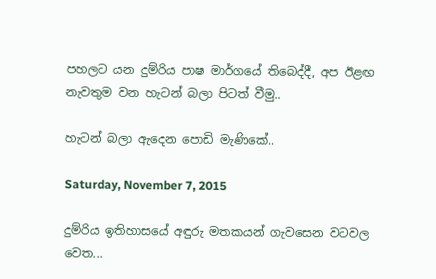පහලට යන දුම්රිය පාෂ මාර්ගයේ තිබෙද්දී, අප ඊළඟ නැවතුම වන හැටන් බලා පිටත් වීමු..

හැටන් බලා ඇදෙන පොඩි මැණිකේ..

Saturday, November 7, 2015

දුම්රිය ඉතිහාසයේ අඳුරු මතකයන් ගැවසෙන වටවල වෙත...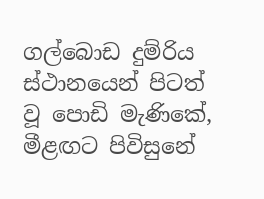ගල්බොඩ දුම්රිය ස්ථානයෙන් පිටත් වූ පොඩි මැණිකේ, මීළඟට පිවිසුනේ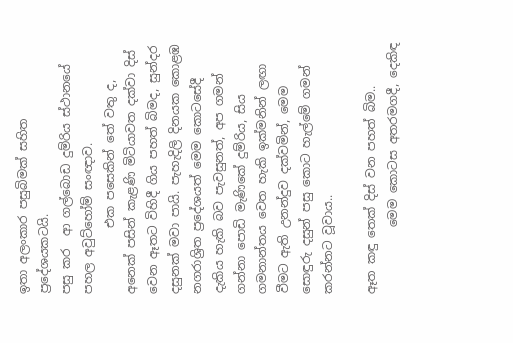ඉතා අලංකාර පසුබිමක් සහිත ප්‍රදේශයකටයි.
පසු කර  ආ ගල්බොඩ දුම්රිය ස්ථානයේ පහල අවුට්හෝම් සංඥාව.
           එක පසෙකින් තේ වතු ද, අනෙක් පසින් කැළණි මිටියාවත දක්වා දිස් වෙන ඈතට විහිදී ගිය පහත් බිමද, සුන්දර දසුනක් මවා පායි. පැහැදිලි දිනයක කොළඹ නගරාශ්‍රිත ප්‍රදේශයත් මෙම කොටසේදී දැකිය හැකි බව පැවසුනත්, අප ගමන් ගන්නා පොඩි මැණිකේ දුම්රිය, සිය ගමනාන්තය වෙත හැකි ඉක්මනින් ලඟා වීමට ඇති උනන්දුව දක්වමින්, මෙම සොඳුරු දසුන් පසු කොට හැල්මේ ගමන් කරන්නට වූවාය..

ඈත කඳු තෙක් දිස් වන පහත් බිම..
           මෙම කොටස අතරමගදී, දෙකිඳ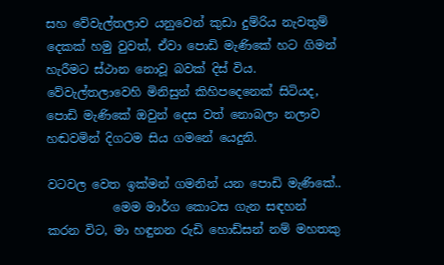සහ වේවැල්තලාව යනුවෙන් කුඩා දුම්රිය නැවතුම් දෙකක් හමු වුවත්, ඒවා පොඩි මැණිකේ හට ගිමන් හැරීමට ස්ථාන නොවූ බවක් දිස් විය. වේවැල්තලාවෙහි මිනිසුන් කිහිපදෙනෙක් සිටියද, පොඩි මැණිකේ ඔවුන් දෙස වත් නොබලා නලාව හඬවමින් දිගටම සිය ගමනේ යෙදුනි.

වටවල වෙත ඉක්මන් ගමනින් යන පොඩි මැණිකේ..
           මෙම මාර්ග කොටස ගැන සඳහන් කරන විට, මා හඳුනන රුඩි හොඩ්සන් නම් මහතකු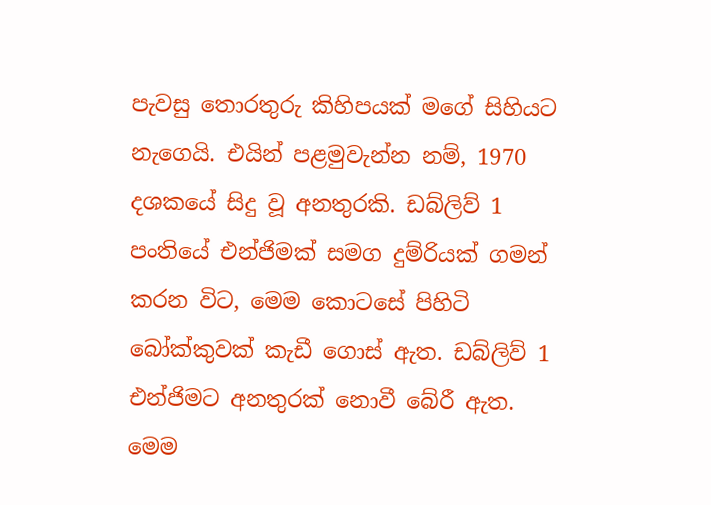පැවසු තොරතුරු කිහිපයක් මගේ සිහියට නැගෙයි. එයින් පළමුවැන්න නම්, 1970 දශකයේ සිදු වූ අනතුරකි. ඩබ්ලිව් 1 පංතියේ එන්ජිමක් සමග දුම්රියක් ගමන් කරන විට, මෙම කොටසේ පිහිටි බෝක්කුවක් කැඩී ගොස් ඇත. ඩබ්ලිව් 1 එන්ජිමට අනතුරක් නොවී බේරී ඇත. මෙම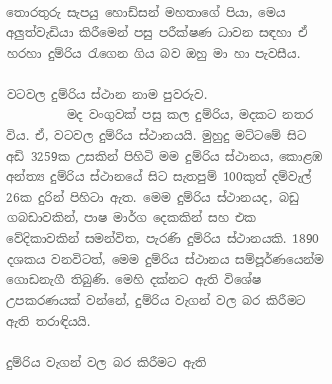තොරතුරු සැපයු හොඩ්සන් මහතාගේ පියා, මෙය අලුත්වැඩියා කිරීමෙන් පසු පරීක්ෂණ ධාවන සඳහා ඒ හරහා දුම්රිය රැගෙන ගිය බව ඔහු මා හා පැවසීය.

වටවල දුම්රිය ස්ථාන නාම පුවරුව.
          මද වංගුවක් පසු කල දුම්රිය, මදකට නතර විය. ඒ, වටවල දුම්රිය ස්ථානයයි. මුහුදු මට්ටමේ සිට අඩි 3259ක උසකින් පිහිටි මම දුම්රිය ස්ථානය, කොළඹ අන්ත්‍ය දුම්රිය ස්ථානයේ සිට සැතපුම් 100කුත් දම්වැල් 26ක දුරින් පිහිටා ඇත. මෙම දුම්රිය ස්ථානයද, බඩු ගබඩාවකින්, පාෂ මාර්ග දෙකකින් සහ එක වේදිකාවකින් සමන්විත, පැරණි දුම්රිය ස්ථානයකි. 1890 දශකය වනවිටත්, මෙම දුම්රිය ස්ථානය සම්පූර්ණයෙන්ම ගොඩනැගී තිබුණි. මෙහි දක්නට ඇති විශේෂ උපකරණයක් වන්නේ, දුම්රිය වැගන් වල බර කිරීමට ඇති තරාඳියයි.

දුම්රිය වැගන් වල බර කිරීමට ඇති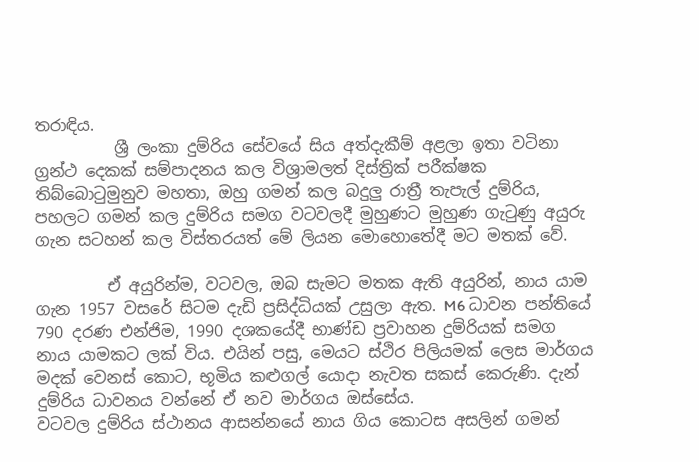තරාඳිය.
          ශ්‍රී ලංකා දුම්රිය සේවයේ සිය අත්දැකීම් අළලා ඉතා වටිනා ග්‍රන්ථ දෙකක් සම්පාදනය කල විශ්‍රාමලත් දිස්ත්‍රික් පරීක්ෂක තිබ්බොටුමුනුව මහතා, ඔහු ගමන් කල බදුලු රාත්‍රී තැපැල් දුම්රිය, පහලට ගමන් කල දුම්රිය සමග වටවලදී මුහුණට මුහුණ ගැටුණු අයුරු ගැන සටහන් කල විස්තරයත් මේ ලියන මොහොතේදී මට මතක් වේ.

         ඒ අයුරින්ම, වටවල, ඔබ සැමට මතක ඇති අයුරින්, නාය යාම ගැන 1957 වසරේ සිටම දැඩි ප්‍රසිද්ධියක් උසුලා ඇත. M6 ධාවන පන්තියේ 790 දරණ එන්ජිම, 1990 දශකයේදී භාණ්ඩ ප්‍රවාහන දුම්රියක් සමග නාය යාමකට ලක් විය. එයින් පසු, මෙයට ස්ථිර පිලියමක් ලෙස මාර්ගය මදක් වෙනස් කොට, භූමිය කළුගල් යොදා නැවත සකස් කෙරුණි. දැන් දුම්රිය ධාවනය වන්නේ ඒ නව මාර්ගය ඔස්සේය.
වටවල දුම්රිය ස්ථානය ආසන්නයේ නාය ගිය කොටස අසලින් ගමන්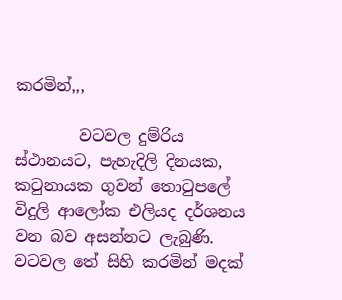කරමින්,,,

        වටවල දුම්රිය ස්ථානයට, පැහැදිලි දිනයක, කටුනායක ගුවන් තොටුපලේ විදුලි ආලෝක එලියද දර්ශනය වන බව අසන්නට ලැබුණි. වටවල තේ සිහි කරමින් මදක්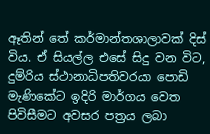ඈතින් තේ කර්මාන්තශාලාවක් දිස් විය. ඒ සියල්ල එසේ සිදු වන විට, දුම්රිය ස්ථානාධිපතිවරයා පොඩි මැණිකේට ඉදිරි මාර්ගය වෙත පිවිසීමට අවසර පත්‍රය ලබා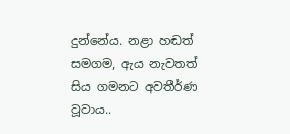දුන්නේය. නළා හඬත් සමගම, ඇය නැවතත් සිය ගමනට අවතීර්ණ වූවාය..